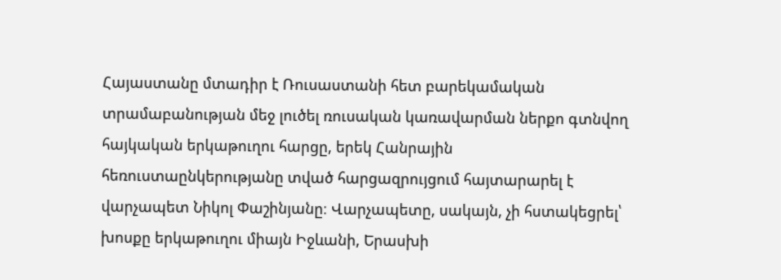Հայաստանը մտադիր է Ռուսաստանի հետ բարեկամական տրամաբանության մեջ լուծել ռուսական կառավարման ներքո գտնվող հայկական երկաթուղու հարցը, երեկ Հանրային հեռուստաընկերությանը տված հարցազրույցում հայտարարել է վարչապետ Նիկոլ Փաշինյանը։ Վարչապետը, սակայն, չի հստակեցրել՝ խոսքը երկաթուղու միայն Իջևանի, Երասխի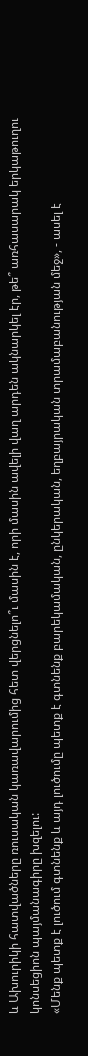և Ախուրիկի հատվածները ռուսական կառավարումից հետ վերցնելո՞ւ մասին է, որի մասին ավելի վաղ արդեն ակնարկել էր, թե՞ առհասարակ երկաթուղու կոնսեցիոն պայմանագիրը խզելու:
«Մենք պետք է լուծում գտնենք և այդ լուծումը պետք է գտնենք բարեկամական, ընկերական, եղբայրական տրամաբանության մեջ», - ասել է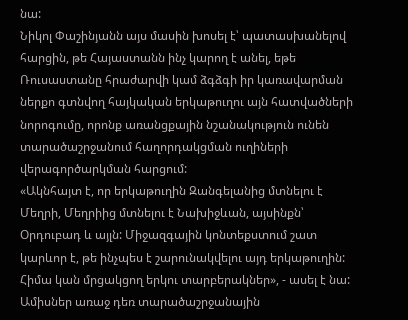նա:
Նիկոլ Փաշինյանն այս մասին խոսել է՝ պատասխանելով հարցին, թե Հայաստանն ինչ կարող է անել, եթե Ռուսաստանը հրաժարվի կամ ձգձգի իր կառավարման ներքո գտնվող հայկական երկաթուղու այն հատվածների նորոգումը, որոնք առանցքային նշանակություն ունեն տարածաշրջանում հաղորդակցման ուղիների վերագործարկման հարցում:
«Ակնհայտ է, որ երկաթուղին Զանգելանից մտնելու է Մեղրի, Մեղրիից մտնելու է Նախիջևան, այսինքն՝ Օրդուբադ և այլն: Միջազգային կոնտեքստում շատ կարևոր է, թե ինչպես է շարունակվելու այդ երկաթուղին: Հիմա կան մրցակցող երկու տարբերակներ», - ասել է նա:
Ամիսներ առաջ դեռ տարածաշրջանային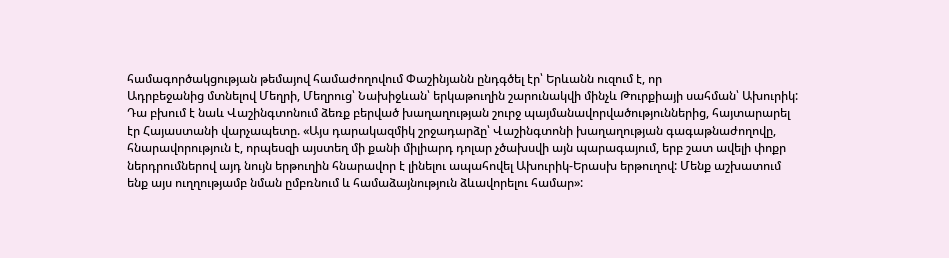համագործակցության թեմայով համաժողովում Փաշինյանն ընդգծել էր՝ Երևանն ուզում է, որ
Ադրբեջանից մտնելով Մեղրի, Մեղրուց՝ Նախիջևան՝ երկաթուղին շարունակվի մինչև Թուրքիայի սահման՝ Ախուրիկ: Դա բխում է նաև Վաշինգտոնում ձեռք բերված խաղաղության շուրջ պայմանավորվածություններից, հայտարարել էր Հայաստանի վարչապետը. «Այս դարակազմիկ շրջադարձը՝ Վաշինգտոնի խաղաղության գագաթնաժողովը, հնարավորություն է, որպեսզի այստեղ մի քանի միլիարդ դոլար չծախսվի այն պարագայում, երբ շատ ավելի փոքր ներդրումներով այդ նույն երթուղին հնարավոր է լինելու ապահովել Ախուրիկ-Երասխ երթուղով: Մենք աշխատում ենք այս ուղղությամբ նման ըմբռնում և համաձայնություն ձևավորելու համար»: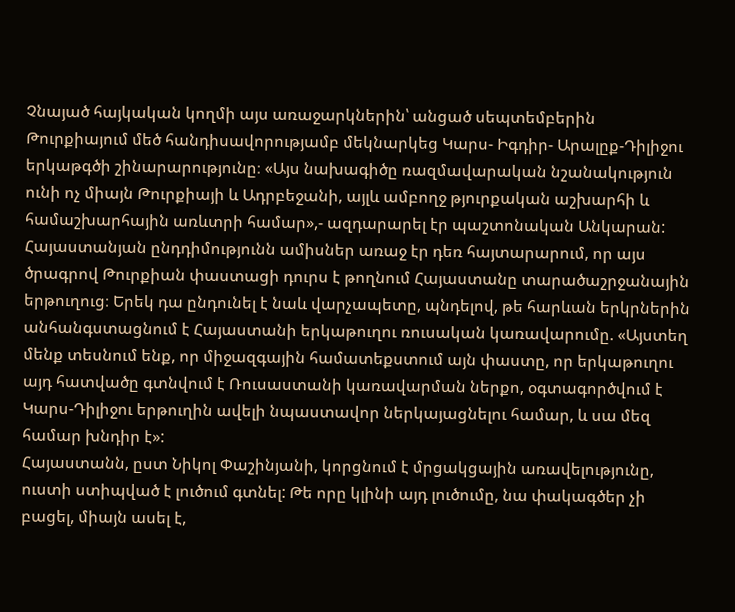Չնայած հայկական կողմի այս առաջարկներին՝ անցած սեպտեմբերին Թուրքիայում մեծ հանդիսավորությամբ մեկնարկեց Կարս- Իգդիր- Արալըք-Դիլիջու երկաթգծի շինարարությունը։ «Այս նախագիծը ռազմավարական նշանակություն ունի ոչ միայն Թուրքիայի և Ադրբեջանի, այլև ամբողջ թյուրքական աշխարհի և համաշխարհային առևտրի համար»,- ազդարարել էր պաշտոնական Անկարան:
Հայաստանյան ընդդիմությունն ամիսներ առաջ էր դեռ հայտարարում, որ այս ծրագրով Թուրքիան փաստացի դուրս է թողնում Հայաստանը տարածաշրջանային երթուղուց։ Երեկ դա ընդունել է նաև վարչապետը, պնդելով, թե հարևան երկրներին անհանգստացնում է Հայաստանի երկաթուղու ռուսական կառավարումը. «Այստեղ մենք տեսնում ենք, որ միջազգային համատեքստում այն փաստը, որ երկաթուղու այդ հատվածը գտնվում է Ռուսաստանի կառավարման ներքո, օգտագործվում է Կարս-Դիլիջու երթուղին ավելի նպաստավոր ներկայացնելու համար, և սա մեզ համար խնդիր է»:
Հայաստանն, ըստ Նիկոլ Փաշինյանի, կորցնում է մրցակցային առավելությունը, ուստի ստիպված է լուծում գտնել: Թե որը կլինի այդ լուծումը, նա փակագծեր չի բացել, միայն ասել է,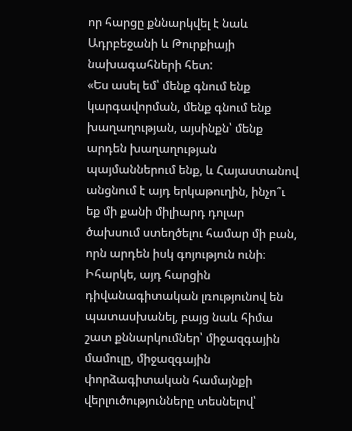որ հարցը քննարկվել է նաև Ադրբեջանի և Թուրքիայի նախագահների հետ:
«Ես ասել եմ՝ մենք գնում ենք կարգավորման, մենք գնում ենք խաղաղության, այսինքն՝ մենք արդեն խաղաղության պայմաններում ենք, և Հայաստանով անցնում է այդ երկաթուղին, ինչո՞ւ եք մի քանի միլիարդ դոլար ծախսում ստեղծելու համար մի բան, որն արդեն իսկ գոյություն ունի։ Իհարկե, այդ հարցին դիվանագիտական լռությունով են պատասխանել, բայց նաև հիմա շատ քննարկումներ՝ միջազգային մամուլը, միջազգային փորձագիտական համայնքի վերլուծությունները տեսնելով՝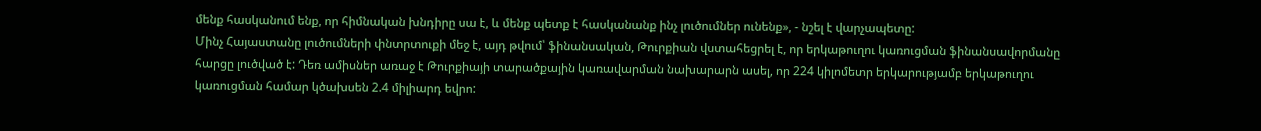մենք հասկանում ենք, որ հիմնական խնդիրը սա է, և մենք պետք է հասկանանք ինչ լուծումներ ունենք», - նշել է վարչապետը:
Մինչ Հայաստանը լուծումների փնտրտուքի մեջ է, այդ թվում՝ ֆինանսական, Թուրքիան վստահեցրել է, որ երկաթուղու կառուցման ֆինանսավորմանը հարցը լուծված է: Դեռ ամիսներ առաջ է Թուրքիայի տարածքային կառավարման նախարարն ասել, որ 224 կիլոմետր երկարությամբ երկաթուղու կառուցման համար կծախսեն 2.4 միլիարդ եվրո: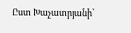Ըստ Խաչատրյանի՝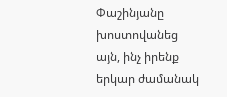Փաշինյանը խոստովանեց այն, ինչ իրենք երկար ժամանակ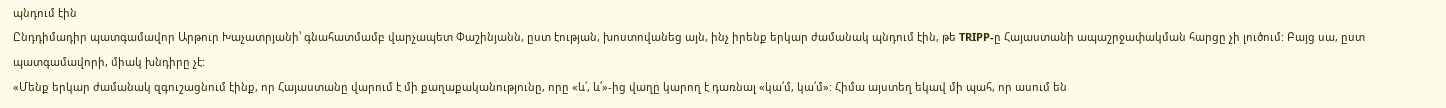պնդում էին
Ընդդիմադիր պատգամավոր Արթուր Խաչատրյանի՝ գնահատմամբ վարչապետ Փաշինյանն, ըստ էության, խոստովանեց այն, ինչ իրենք երկար ժամանակ պնդում էին, թե TRIPP-ը Հայաստանի ապաշրջափակման հարցը չի լուծում: Բայց սա, ըստ պատգամավորի, միակ խնդիրը չէ:
«Մենք երկար ժամանակ զգուշացնում էինք, որ Հայաստանը վարում է մի քաղաքականությունը, որը «և՛, և՛»-ից վաղը կարող է դառնալ «կա՛մ, կա՛մ»: Հիմա այստեղ եկավ մի պահ, որ ասում են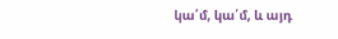կա՛մ, կա՛մ, և այդ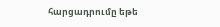հարցադրումը եթե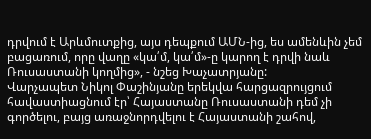դրվում է Արևմուտքից, այս դեպքում ԱՄՆ-ից, ես ամենևին չեմ բացառում, որը վաղը «կա՛մ, կա՛մ»-ը կարող է դրվի նաև Ռուսաստանի կողմից», - նշեց Խաչատրյանը:
Վարչապետ Նիկոլ Փաշինյանը երեկվա հարցազրույցում հավաստիացնում էր՝ Հայաստանը Ռուսաստանի դեմ չի գործելու, բայց առաջնորդվելու է Հայաստանի շահով,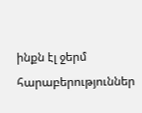ինքն էլ ջերմ հարաբերություններ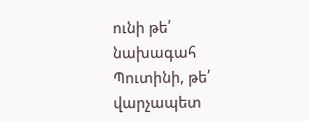ունի թե՛ նախագահ Պուտինի, թե՛ վարչապետ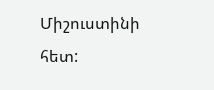Միշուստինի հետ: